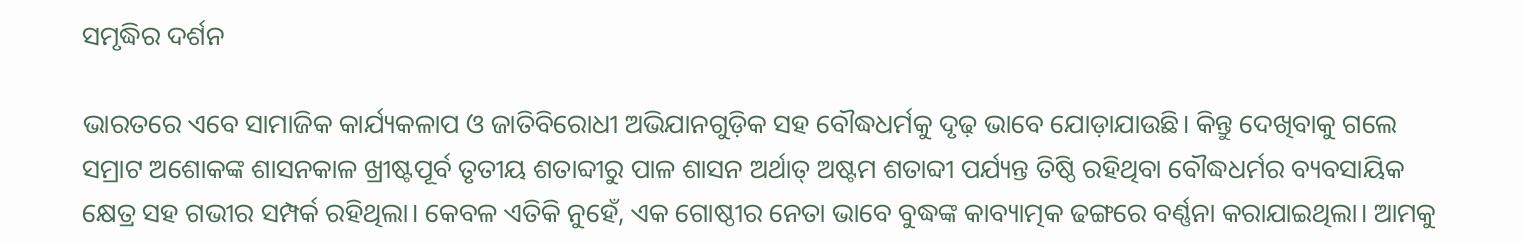ସମୃଦ୍ଧିର ଦର୍ଶନ

ଭାରତରେ ଏବେ ସାମାଜିକ କାର୍ଯ୍ୟକଳାପ ଓ ଜାତିବିରୋଧୀ ଅଭିଯାନଗୁଡ଼ିକ ସହ ବୌଦ୍ଧଧର୍ମକୁ ଦୃଢ଼ ଭାବେ ଯୋଡ଼ାଯାଉଛି। କିନ୍ତୁ ଦେଖିବାକୁ ଗଲେ ସମ୍ରାଟ ଅଶୋକଙ୍କ ଶାସନକାଳ ଖ୍ରୀଷ୍ଟପୂର୍ବ ତୃତୀୟ ଶତାବ୍ଦୀରୁ ପାଳ ଶାସନ ଅର୍ଥାତ୍‌ ଅଷ୍ଟମ ଶତାବ୍ଦୀ ପର୍ଯ୍ୟନ୍ତ ତିଷ୍ଠି ରହିଥିବା ବୌଦ୍ଧଧର୍ମର ବ୍ୟବସାୟିକ କ୍ଷେତ୍ର ସହ ଗଭୀର ସମ୍ପର୍କ ରହିଥିଲା। କେବଳ ଏତିକି ନୁହେଁ, ଏକ ଗୋଷ୍ଠୀର ନେତା ଭାବେ ବୁଦ୍ଧଙ୍କ କାବ୍ୟାତ୍ମକ ଢଙ୍ଗରେ ବର୍ଣ୍ଣନା କରାଯାଇଥିଲା। ଆମକୁ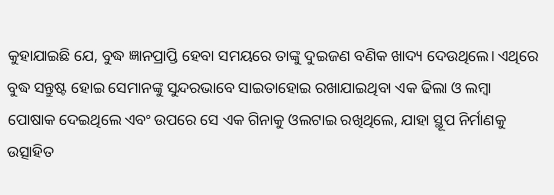କୁହାଯାଇଛି ଯେ, ବୁଦ୍ଧ ଜ୍ଞାନପ୍ରାପ୍ତି ହେବା ସମୟରେ ତାଙ୍କୁ ଦୁଇଜଣ ବଣିକ ଖାଦ୍ୟ ଦେଉଥିଲେ। ଏଥିରେ ବୁଦ୍ଧ ସନ୍ତୁଷ୍ଟ ହୋଇ ସେମାନଙ୍କୁ ସୁନ୍ଦରଭାବେ ସାଇତାହୋଇ ରଖାଯାଇଥିବା ଏକ ଢିଲା ଓ ଲମ୍ବା ପୋଷାକ ଦେଇଥିଲେ ଏବଂ ଉପରେ ସେ ଏକ ଗିନାକୁ ଓଲଟାଇ ରଖିଥିଲେ, ଯାହା ସ୍ଥୂପ ନିର୍ମାଣକୁ ଉତ୍ସାହିତ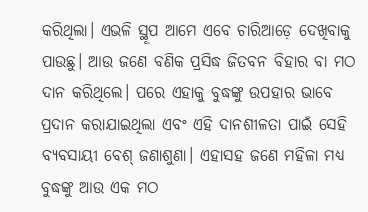କରିଥିଲା। ଏଭଳି ସ୍ଥୂପ ଆମେ ଏବେ ଚାରିଆଡ଼େ ଦେଖିବାକୁ ପାଉଛୁ। ଆଉ ଜଣେ ବଣିକ ପ୍ରସିଦ୍ଧ ଜିତବନ ବିହାର ବା ମଠ ଦାନ କରିଥିଲେ। ପରେ ଏହାକୁ ବୁଦ୍ଧଙ୍କୁ ଉପହାର ଭାବେ ପ୍ରଦାନ କରାଯାଇଥିଲା ଏବଂ ଏହି ଦାନଶୀଳତା ପାଇଁ ସେହି ବ୍ୟବସାୟୀ ବେଶ୍‌ ଜଣାଶୁଣା। ଏହାସହ ଜଣେ ମହିଳା ମଧ୍ୟ ବୁଦ୍ଧଙ୍କୁ ଆଉ ଏକ ମଠ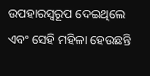ଉପହାରସ୍ବରୂପ ଦେଇଥିଲେ ଏବଂ ସେହି ମହିଳା ହେଉଛନ୍ତି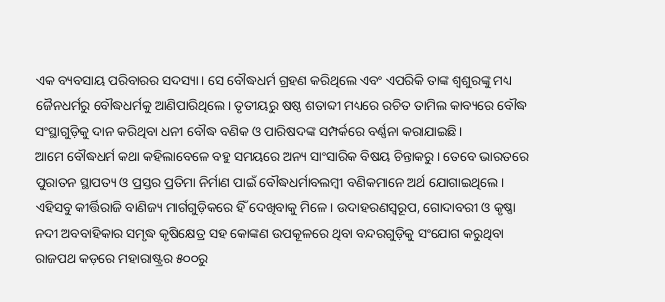ଏକ ବ୍ୟବସାୟ ପରିବାରର ସଦସ୍ୟା। ସେ ବୌଦ୍ଧଧର୍ମ ଗ୍ରହଣ କରିଥିଲେ ଏବଂ ଏପରିକି ତାଙ୍କ ଶ୍ୱଶୁରଙ୍କୁ ମଧ୍ୟ ଜୈନଧର୍ମରୁ ବୌଦ୍ଧଧର୍ମକୁ ଆଣିପାରିଥିଲେ। ତୃତୀୟରୁ ଷଷ୍ଠ ଶତାବ୍ଦୀ ମଧ୍ୟରେ ରଚିତ ତାମିଲ କାବ୍ୟରେ ବୌଦ୍ଧ ସଂସ୍ଥାଗୁଡ଼ିକୁ ଦାନ କରିଥିବା ଧନୀ ବୌଦ୍ଧ ବଣିକ ଓ ପାରିଷଦଙ୍କ ସମ୍ପର୍କରେ ବର୍ଣ୍ଣନା କରାଯାଇଛି।
ଆମେ ବୌଦ୍ଧଧର୍ମ କଥା କହିଲାବେଳେ ବହୁ ସମୟରେ ଅନ୍ୟ ସାଂସାରିକ ବିଷୟ ଚିନ୍ତାକରୁ। ତେବେ ଭାରତରେ ପୁରାତନ ସ୍ଥାପତ୍ୟ ଓ ପ୍ରସ୍ତର ପ୍ରତିମା ନିର୍ମାଣ ପାଇଁ ବୌଦ୍ଧଧର୍ମାବଲମ୍ବୀ ବଣିକମାନେ ଅର୍ଥ ଯୋଗାଇଥିଲେ। ଏହିସବୁ କୀର୍ତ୍ତିରାଜି ବାଣିଜ୍ୟ ମାର୍ଗଗୁଡ଼ିକରେ ହିଁ ଦେଖିବାକୁ ମିଳେ। ଉଦାହରଣସ୍ବରୂପ, ଗୋଦାବରୀ ଓ କୃଷ୍ଣା ନଦୀ ଅବବାହିକାର ସମୃଦ୍ଧ କୃଷିକ୍ଷେତ୍ର ସହ କୋଙ୍କଣ ଉପକୂଳରେ ଥିବା ବନ୍ଦରଗୁଡ଼ିକୁ ସଂଯୋଗ କରୁଥିବା ରାଜପଥ କଡ଼ରେ ମହାରାଷ୍ଟ୍ରର ୫୦୦ରୁ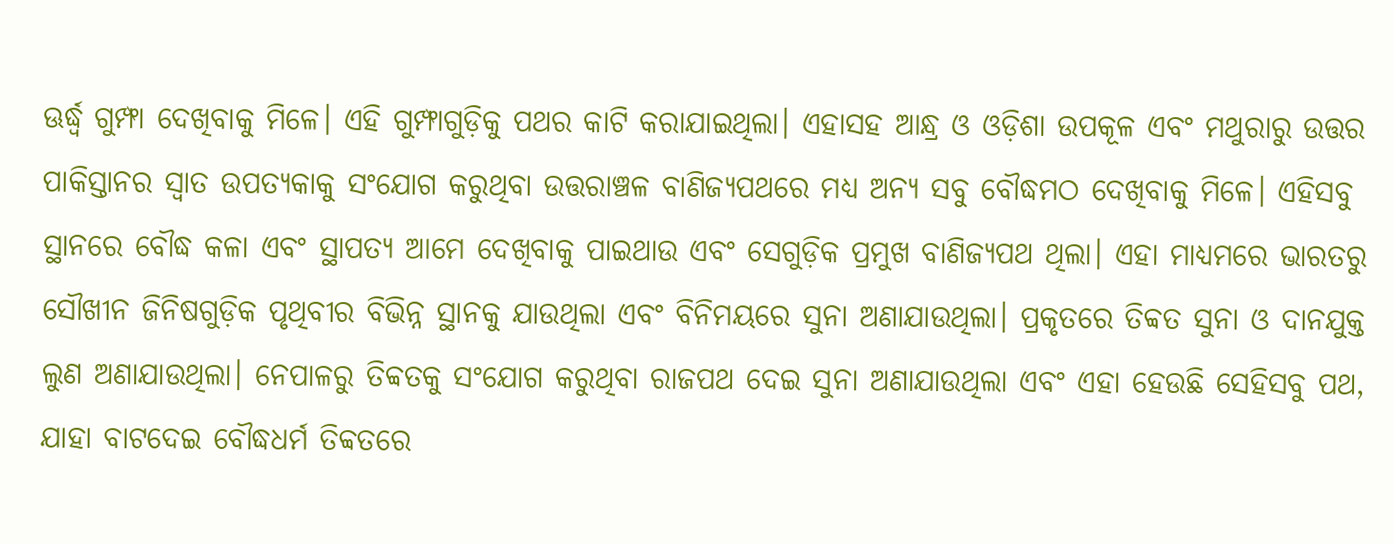ଊର୍ଦ୍ଧ୍ୱ ଗୁମ୍ଫା ଦେଖିବାକୁ ମିଳେ। ଏହି ଗୁମ୍ଫାଗୁଡ଼ିକୁ ପଥର କାଟି କରାଯାଇଥିଲା। ଏହାସହ ଆନ୍ଧ୍ର ଓ ଓଡ଼ିଶା ଉପକୂଳ ଏବଂ ମଥୁରାରୁ ଉତ୍ତର ପାକିସ୍ତାନର ସ୍ବାତ ଉପତ୍ୟକାକୁ ସଂଯୋଗ କରୁଥିବା ଉତ୍ତରାଞ୍ଚଳ ବାଣିଜ୍ୟପଥରେ ମଧ୍ୟ ଅନ୍ୟ ସବୁ ବୌଦ୍ଧମଠ ଦେଖିବାକୁ ମିଳେ। ଏହିସବୁ ସ୍ଥାନରେ ବୌଦ୍ଧ କଳା ଏବଂ ସ୍ଥାପତ୍ୟ ଆମେ ଦେଖିବାକୁ ପାଇଥାଉ ଏବଂ ସେଗୁଡ଼ିକ ପ୍ରମୁଖ ବାଣିଜ୍ୟପଥ ଥିଲା। ଏହା ମାଧ୍ୟମରେ ଭାରତରୁ ସୌଖୀନ ଜିନିଷଗୁଡ଼ିକ ପୃଥିବୀର ବିଭିନ୍ନ ସ୍ଥାନକୁ ଯାଉଥିଲା ଏବଂ ବିନିମୟରେ ସୁନା ଅଣାଯାଉଥିଲା। ପ୍ରକୃତରେ ତିବ୍ବତ ସୁନା ଓ ଦାନଯୁକ୍ତ ଲୁଣ ଅଣାଯାଉଥିଲା। ନେପାଳରୁ ତିବ୍ବତକୁ ସଂଯୋଗ କରୁଥିବା ରାଜପଥ ଦେଇ ସୁନା ଅଣାଯାଉଥିଲା ଏବଂ ଏହା ହେଉଛି ସେହିସବୁ ପଥ, ଯାହା ବାଟଦେଇ ବୌଦ୍ଧଧର୍ମ ତିବ୍ବତରେ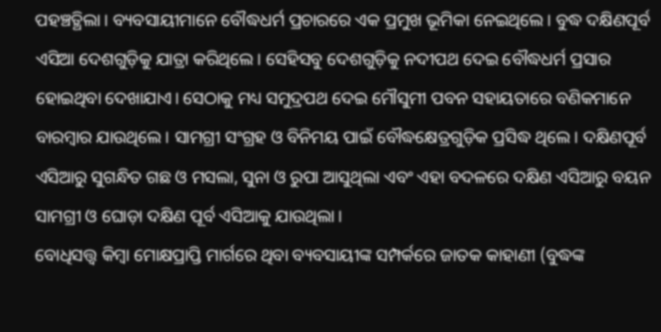ପହଞ୍ଚତ୍ଥିଲା। ବ୍ୟବସାୟୀମାନେ ବୌଦ୍ଧଧର୍ମ ପ୍ରଚାରରେ ଏକ ପ୍ରମୁଖ ଭୂମିକା ନେଇଥିଲେ। ବୁଦ୍ଧ ଦକ୍ଷିଣପୂର୍ବ ଏସିଆ ଦେଶଗୁଡ଼ିକୁ ଯାତ୍ରା କରିଥିଲେ। ସେହିସବୁ ଦେଶଗୁଡ଼ିକୁ ନଦୀପଥ ଦେଇ ବୌଦ୍ଧଧର୍ମ ପ୍ରସାର ହୋଇଥିବା ଦେଖାଯାଏ। ସେଠାକୁ ମଧ୍ୟ ସମୁଦ୍ରପଥ ଦେଇ ମୌସୁମୀ ପବନ ସହାୟତାରେ ବଣିକମାନେ ବାରମ୍ବାର ଯାଉଥିଲେ। ସାମଗ୍ରୀ ସଂଗ୍ରହ ଓ ବିନିମୟ ପାଇଁ ବୌଦ୍ଧକ୍ଷେତ୍ରଗୁଡ଼ିକ ପ୍ରସିଦ୍ଧ ଥିଲେ। ଦକ୍ଷିଣପୂର୍ବ ଏସିଆରୁ ସୁଗନ୍ଧିତ ଗଛ ଓ ମସଲା, ସୁନା ଓ ରୁପା ଆସୁଥିଲା ଏବଂ ଏହା ବଦଳରେ ଦକ୍ଷିଣ ଏସିଆରୁ ବୟନ ସାମଗ୍ରୀ ଓ ଘୋଡ଼ା ଦକ୍ଷିଣ ପୂର୍ବ ଏସିଆକୁ ଯାଉଥିଲା।
ବୋଧିସତ୍ତ୍ୱ କିମ୍ବା ମୋକ୍ଷପ୍ରାପ୍ତି ମାର୍ଗରେ ଥିବା ବ୍ୟବସାୟୀଙ୍କ ସମ୍ପର୍କରେ ଜାତକ କାହାଣୀ (ବୁଦ୍ଧଙ୍କ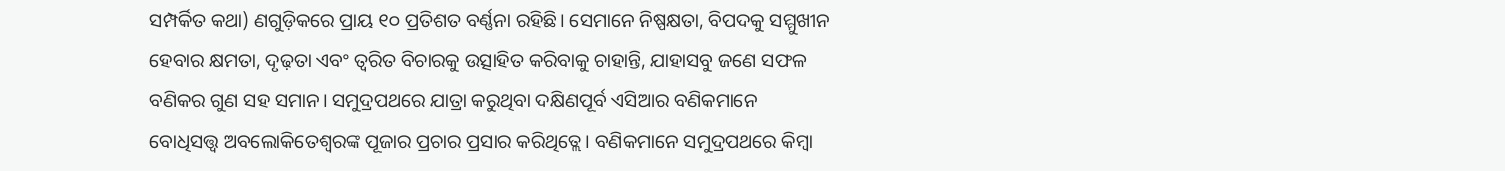ସମ୍ପର୍କିତ କଥା) ଣଗୁଡ଼ିକରେ ପ୍ରାୟ ୧୦ ପ୍ରତିଶତ ବର୍ଣ୍ଣନା ରହିଛି। ସେମାନେ ନିଷ୍ପକ୍ଷତା, ବିପଦକୁ ସମ୍ମୁଖୀନ ହେବାର କ୍ଷମତା, ଦୃଢ଼ତା ଏବଂ ତ୍ୱରିତ ବିଚାରକୁ ଉତ୍ସାହିତ କରିବାକୁ ଚାହାନ୍ତି, ଯାହାସବୁ ଜଣେ ସଫଳ ବଣିକର ଗୁଣ ସହ ସମାନ। ସମୁଦ୍ରପଥରେ ଯାତ୍ରା କରୁଥିବା ଦକ୍ଷିଣପୂର୍ବ ଏସିଆର ବଣିକମାନେ ବୋଧିସତ୍ତ୍ୱ ଅବଲୋକିତେଶ୍ୱରଙ୍କ ପୂଜାର ପ୍ରଚାର ପ୍ରସାର କରିଥିତ୍ଲେ। ବଣିକମାନେ ସମୁଦ୍ରପଥରେ କିମ୍ବା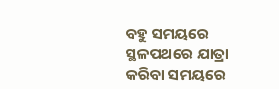ବହୁ ସମୟରେ ସ୍ଥଳପଥରେ ଯାତ୍ରା କରିବା ସମୟରେ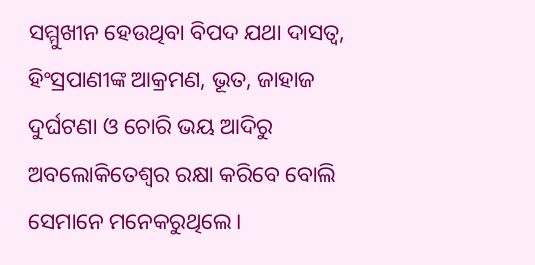ସମ୍ମୁଖୀନ ହେଉଥିବା ବିପଦ ଯଥା ଦାସତ୍ୱ, ହିଂସ୍ରପାଣୀଙ୍କ ଆକ୍ରମଣ, ଭୂତ, ଜାହାଜ ଦୁର୍ଘଟଣା ଓ ଚୋରି ଭୟ ଆଦିରୁ ଅବଲୋକିତେଶ୍ୱର ରକ୍ଷା କରିବେ ବୋଲି ସେମାନେ ମନେକରୁଥିଲେ।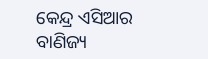କେନ୍ଦ୍ର ଏସିଆର ବାଣିଜ୍ୟ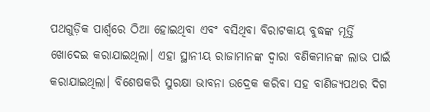ପଥଗୁଡ଼ିକ ପାର୍ଶ୍ୱରେ ଠିଆ ହୋଇଥିବା ଏବଂ ବସିଥିବା ବିରାଟକାୟ ବୁଦ୍ଧଙ୍କ ମୂର୍ତ୍ତି ଖୋଦେଇ କରାଯାଇଥିଲା। ଏହା ସ୍ଥାନୀୟ ରାଜାମାନଙ୍କ ଦ୍ୱାରା ବଣିକମାନଙ୍କ ଲାଭ ପାଇଁ କରାଯାଇଥିଲା। ବିଶେଷକରି ସୁରକ୍ଷା ଭାବନା ଉଦ୍ରେକ କରିବା ସହ ବାଣିଜ୍ୟପଥର ଦିଗ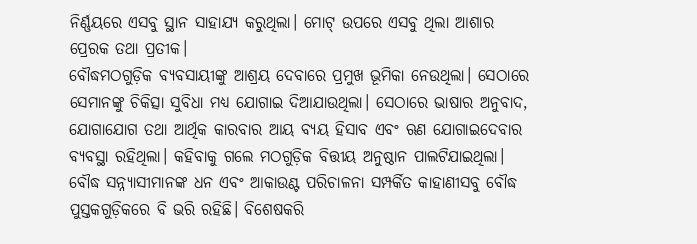ନିର୍ଣ୍ଣୟରେ ଏସବୁ ସ୍ଥାନ ସାହାଯ୍ୟ କରୁଥିଲା। ମୋଟ୍‌ ଉପରେ ଏସବୁ ଥିଲା ଆଶାର ପ୍ରେରକ ତଥା ପ୍ରତୀକ।
ବୌଦ୍ଧମଠଗୁଡ଼ିକ ବ୍ୟବସାୟୀଙ୍କୁ ଆଶ୍ରୟ ଦେବାରେ ପ୍ରମୁଖ ଭୂମିକା ନେଉଥିଲା। ସେଠାରେ ସେମାନଙ୍କୁ ଚିକିତ୍ସା ସୁବିଧା ମଧ୍ୟ ଯୋଗାଇ ଦିଆଯାଉଥିଲା। ସେଠାରେ ଭାଷାର ଅନୁବାଦ, ଯୋଗାଯୋଗ ତଥା ଆର୍ଥିକ କାରବାର ଆୟ ବ୍ୟୟ ହିସାବ ଏବଂ ଋଣ ଯୋଗାଇଦେବାର ବ୍ୟବସ୍ଥା ରହିଥିଲା। କହିବାକୁ ଗଲେ ମଠଗୁଡ଼ିକ ବିତ୍ତୀୟ ଅନୁଷ୍ଠାନ ପାଲଟିଯାଇଥିଲା। ବୌଦ୍ଧ ସନ୍ନ୍ୟାସୀମାନଙ୍କ ଧନ ଏବଂ ଆକାଉଣ୍ଟ ପରିଚାଳନା ସମ୍ପର୍କିତ କାହାଣୀସବୁ ବୌଦ୍ଧ ପୁସ୍ତକଗୁଡ଼ିକରେ ବି ଭରି ରହିଛି। ବିଶେଷକରି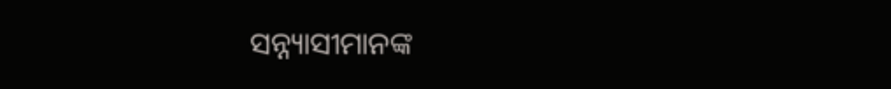ସନ୍ନ୍ୟାସୀମାନଙ୍କ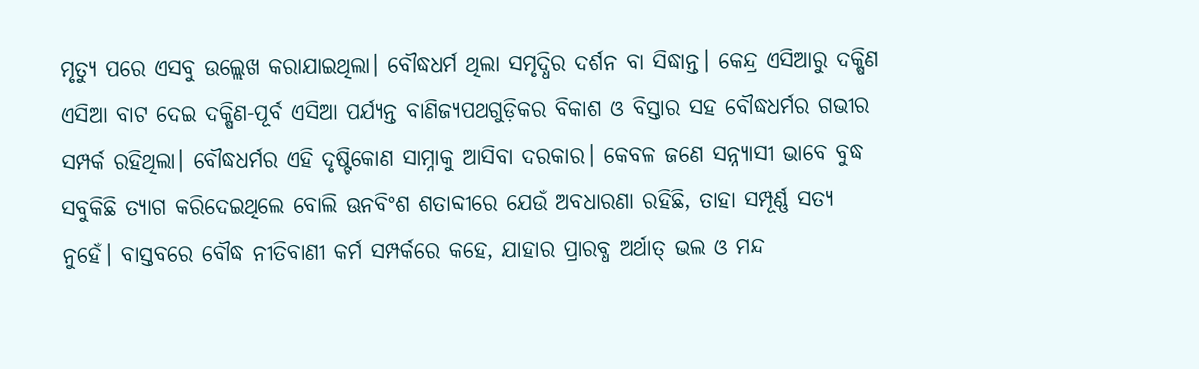ମୃତ୍ୟୁ ପରେ ଏସବୁ ଉଲ୍ଲେଖ କରାଯାଇଥିଲା। ବୌଦ୍ଧଧର୍ମ ଥିଲା ସମୃଦ୍ଧିର ଦର୍ଶନ ବା ସିଦ୍ଧାନ୍ତ। କେନ୍ଦ୍ର ଏସିଆରୁ ଦକ୍ଷିଣ ଏସିଆ ବାଟ ଦେଇ ଦକ୍ଷିଣ-ପୂର୍ବ ଏସିଆ ପର୍ଯ୍ୟନ୍ତ ବାଣିଜ୍ୟପଥଗୁଡ଼ିକର ବିକାଶ ଓ ବିସ୍ତାର ସହ ବୌଦ୍ଧଧର୍ମର ଗଭୀର ସମ୍ପର୍କ ରହିଥିଲା। ବୌଦ୍ଧଧର୍ମର ଏହି ଦୃଷ୍ଟିକୋଣ ସାମ୍ନାକୁ ଆସିବା ଦରକାର। କେବଳ ଜଣେ ସନ୍ନ୍ୟାସୀ ଭାବେ ବୁଦ୍ଧ ସବୁକିଛି ତ୍ୟାଗ କରିଦେଇଥିଲେ ବୋଲି ଊନବିଂଶ ଶତାବ୍ଦୀରେ ଯେଉଁ ଅବଧାରଣା ରହିଛି, ତାହା ସମ୍ପୂର୍ଣ୍ଣ ସତ୍ୟ ନୁହେଁ। ବାସ୍ତବରେ ବୌଦ୍ଧ ନୀତିବାଣୀ କର୍ମ ସମ୍ପର୍କରେ କହେ, ଯାହାର ପ୍ରାରବ୍ଧ ଅର୍ଥାତ୍‌ ଭଲ ଓ ମନ୍ଦ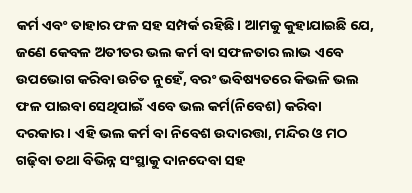କର୍ମ ଏବଂ ତାହାର ଫଳ ସହ ସମ୍ପର୍କ ରହିଛି। ଆମକୁ କୁହାଯାଇଛି ଯେ, ଜଣେ କେବଳ ଅତୀତର ଭଲ କର୍ମ ବା ସଫଳତାର ଲାଭ ଏବେ ଉପଭୋଗ କରିବା ଉଚିତ ନୁହେଁ, ବରଂ ଭବିଷ୍ୟତରେ କିଭଳି ଭଲ ଫଳ ପାଇବା ସେଥିପାଇଁ ଏବେ ଭଲ କର୍ମ(ନିବେଶ) କରିବା ଦରକାର। ଏହି ଭଲ କର୍ମ ବା ନିବେଶ ଉଦାରତ୍ତା, ମନ୍ଦିର ଓ ମଠ ଗଢ଼ିବା ତଥା ବିଭିନ୍ନ ସଂସ୍ଥାକୁ ଦାନଦେବା ସହ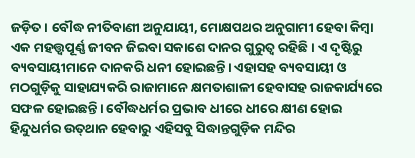ଜଡ଼ିତ। ବୌଦ୍ଧ ନୀତିବାଣୀ ଅନୁଯାୟୀ, ମୋକ୍ଷପଥର ଅନୁଗାମୀ ହେବା କିମ୍ବା ଏକ ମହତ୍ତ୍ୱପୂର୍ଣ୍ଣ ଜୀବନ ଜିଇବା ସକାଶେ ଦାନର ଗୁରୁତ୍ୱ ରହିଛି। ଏ ଦୃଷ୍ଟିରୁ ବ୍ୟବସାୟୀମାନେ ଦାନକରି ଧନୀ ହୋଇଛନ୍ତି। ଏହାସହ ବ୍ୟବସାୟୀ ଓ ମଠଗୁଡ଼ିକୁ ସାହାଯ୍ୟକରି ରାଜାମାନେ କ୍ଷମତାଶାଳୀ ହେବାସହ ରାଜକାର୍ଯ୍ୟରେ ସଫଳ ହୋଇଛନ୍ତି। ବୌଦ୍ଧଧର୍ମର ପ୍ରଭାବ ଧୀରେ ଧୀରେ କ୍ଷୀଣ ହୋଇ ହିନ୍ଦୁଧର୍ମର ଉତ୍‌ଥାନ ହେବାରୁ ଏହିସବୁ ସିଦ୍ଧାନ୍ତଗୁଡ଼ିକ ମନ୍ଦିର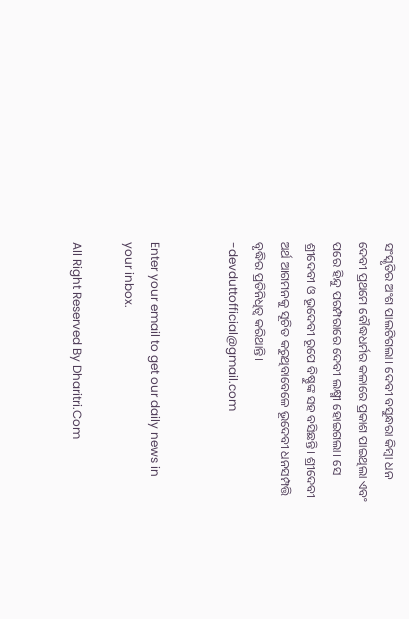ସଂସ୍କୃତିର ଅଂଶ ପାଲଟିଗଲା। ଦେବୀ ବସୁନ୍ଧରା କିମ୍ବା ଧନ ଦେବୀ ପ୍ରଥମେ ବୌଦ୍ଧଧର୍ମର କଳାରେ ପ୍ରକାଶ ପାଇଥିଲା ଏବଂ ପରେ ହିନ୍ଦୁ ପରମ୍ପରାରେ ଦେବୀ ଲକ୍ଷ୍ମୀ ହୋଇଗଲା। ସେ ଶ୍ରୀଦେବୀ ଓ ଭୂଦେବୀ ରୂପେ ବିଷ୍ଣୁଙ୍କ ସହ ବସିଛନ୍ତି। ଶ୍ରୀଦେବୀ ଅର୍ଥ ଆଗମନକୁ ସୂଚିତ କରୁଥିବାବେଳେ ଭୂଦେବୀ ଧନସମ୍ପତ୍ତି ବୃଦ୍ଧିର ପ୍ରତିନିଧିତ୍ୱ କରିଥାନ୍ତି।
-devduttofficial@gmail.com


Enter your email to get our daily news in your inbox.

All Right Reserved By Dharitri.Com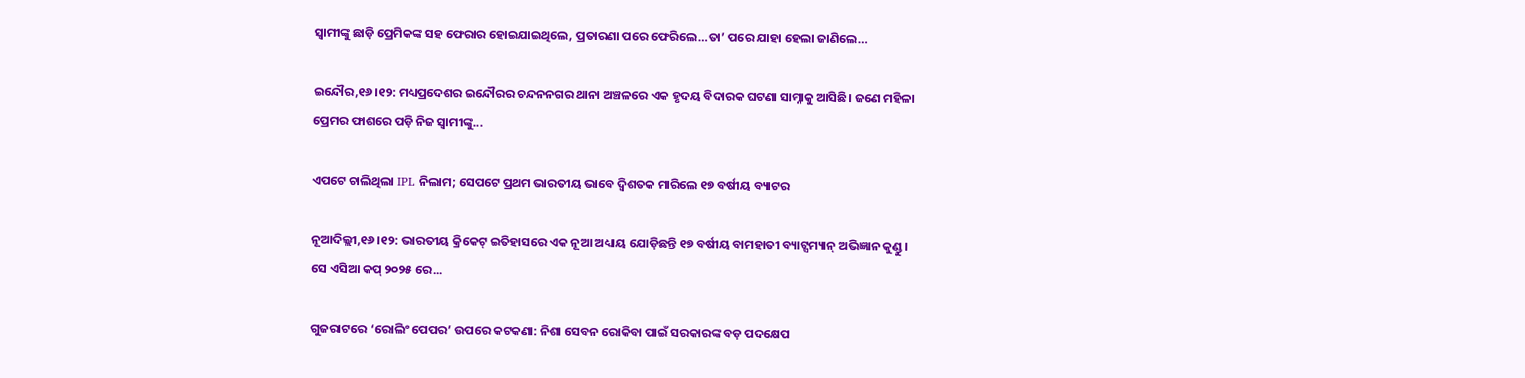ସ୍ବାମୀଙ୍କୁ ଛାଡ଼ି ପ୍ରେମିକଙ୍କ ସହ ଫେରାର ହୋଇଯାଇଥିଲେ, ପ୍ରତାରଣା ପରେ ଫେରିଲେ…ତା’ ପରେ ଯାହା ହେଲା ଜାଣିଲେ…

ଇନ୍ଦୌର,୧୬।୧୨: ମଧ୍ୟପ୍ରଦେଶର ଇନ୍ଦୌରର ଚନ୍ଦନନଗର ଥାନା ଅଞ୍ଚଳରେ ଏକ ହୃଦୟ ବିଦାରକ ଘଟଣା ସାମ୍ନାକୁ ଆସିଛି। ଜଣେ ମହିଳା ପ୍ରେମର ଫାଶରେ ପଡ଼ି ନିଜ ସ୍ବାମୀଙ୍କୁ...

ଏପଟେ ଚାଲିଥିଲା IPL ନିଲାମ; ସେପଟେ ପ୍ରଥମ ଭାରତୀୟ ଭାବେ ଦ୍ୱିଶତକ ମାରିଲେ ୧୭ ବର୍ଷୀୟ ବ୍ୟାଟର

ନୂଆଦିଲ୍ଲୀ,୧୬।୧୨: ଭାରତୀୟ କ୍ରିକେଟ୍ ଇତିହାସରେ ଏକ ନୂଆ ଅଧ୍ୟାୟ ଯୋଡ଼ିଛନ୍ତି ୧୭ ବର୍ଷୀୟ ବାମହାତୀ ବ୍ୟାଟ୍ସମ୍ୟାନ୍ ଅଭିଜ୍ଞାନ କୁଣ୍ଡୁ। ସେ ଏସିଆ କପ୍ ୨୦୨୫ ରେ...

ଗୁଜରାଟରେ ‘ରୋଲିଂ ପେପର’ ଉପରେ କଟକଣା: ନିଶା ସେବନ ରୋକିବା ପାଇଁ ସରକାରଙ୍କ ବଡ଼ ପଦକ୍ଷେପ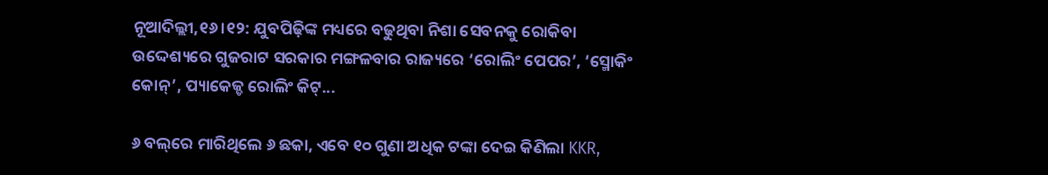ନୂଆଦିଲ୍ଲୀ,୧୬।୧୨: ଯୁବପିଢ଼ିଙ୍କ ମଧ୍ୟରେ ବଢୁଥିବା ନିଶା ସେବନକୁ ରୋକିବା ଉଦ୍ଦେଶ୍ୟରେ ଗୁଜରାଟ ସରକାର ମଙ୍ଗଳବାର ରାଜ୍ୟରେ ‘ରୋଲିଂ ପେପର’, ‘ସ୍ମୋକିଂ କୋନ୍’, ପ୍ୟାକେଜ୍ଡ ରୋଲିଂ କିଟ୍...

୬ ବଲ୍‌ରେ ମାରିଥିଲେ ୬ ଛକା, ଏବେ ୧୦ ଗୁଣା ଅଧିକ ଟଙ୍କା ଦେଇ କିଣିଲା KKR,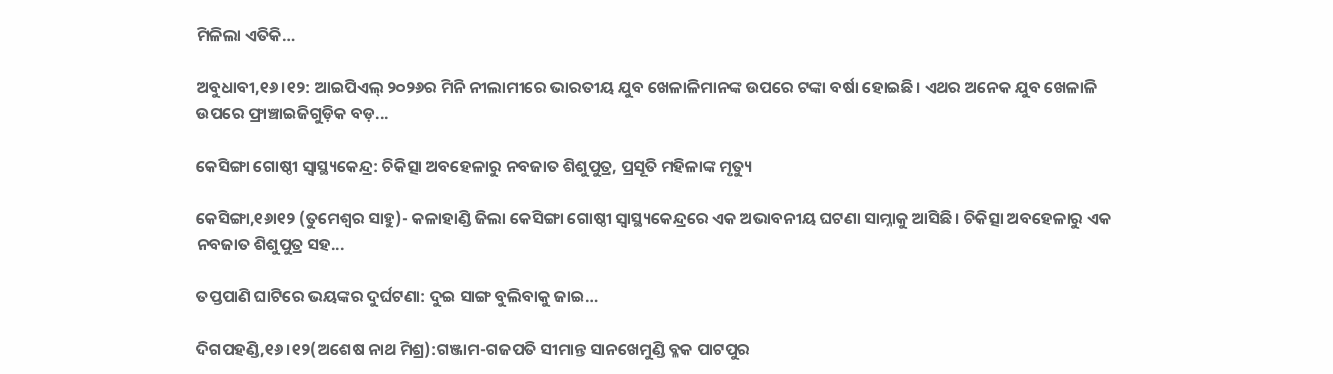ମିଳିଲା ଏତିକି…

ଅବୁଧାବୀ,୧୬।୧୨: ଆଇପିଏଲ୍‌ ୨୦୨୬ର ମିନି ନୀଲାମୀରେ ଭାରତୀୟ ଯୁବ ଖେଳାଳିମାନଙ୍କ ଉପରେ ଟଙ୍କା ବର୍ଷା ହୋଇଛି। ଏଥର ଅନେକ ଯୁବ ଖେଳାଳି ଉପରେ ଫ୍ରାଞ୍ଚାଇଜିଗୁଡ଼ିକ ବଡ଼...

କେସିଙ୍ଗା ଗୋଷ୍ଠୀ ସ୍ବାସ୍ଥ୍ୟକେନ୍ଦ୍ର: ଚିକିତ୍ସା ଅବହେଳାରୁ ନବଜାତ ଶିଶୁପୁତ୍ର, ପ୍ରସୂତି ମହିଳାଙ୍କ ମୃତ୍ୟୁ

କେସିଙ୍ଗା,୧୬ା୧୨ (ତୁମେଶ୍ୱର ସାହୁ)- କଳାହାଣ୍ଡି ଜିଲା କେସିଙ୍ଗା ଗୋଷ୍ଠୀ ସ୍ବାସ୍ଥ୍ୟକେନ୍ଦ୍ରରେ ଏକ ଅଭାବନୀୟ ଘଟଣା ସାମ୍ନାକୁ ଆସିଛି। ଚିକିତ୍ସା ଅବହେଳାରୁ ଏକ ନବଜାତ ଶିଶୁପୁତ୍ର ସହ...

ତପ୍ତପାଣି ଘାଟିରେ ଭୟଙ୍କର ଦୁର୍ଘଟଣା: ଦୁଇ ସାଙ୍ଗ ବୁଲିବାକୁ ଜାଇ…

ଦିଗପହଣ୍ଡି,୧୬।୧୨(ଅଶେଷ ନାଥ ମିଶ୍ର):ଗଞ୍ଜାମ-ଗଜପତି ସୀମାନ୍ତ ସାନଖେମୁଣ୍ଡି ବ୍ଳକ ପାଟପୁର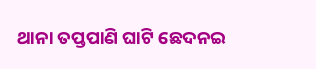ଥାନା ତପ୍ତପାଣି ଘାଟି ଛେଦନଇ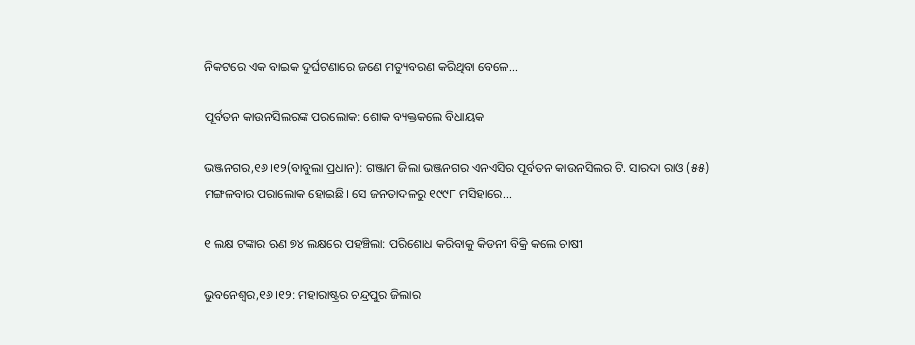ନିକଟରେ ଏକ ବାଇକ ଦୁର୍ଘଟଣାରେ ଜଣେ ମତ୍ୟୁବରଣ କରିଥିବା ବେଳେ...

ପୂର୍ବତନ କାଉନସିଲରଙ୍କ ପରଲୋକ: ଶୋକ ବ୍ୟକ୍ତକଲେ ବିଧାୟକ

ଭଞ୍ଜନଗର,୧୬।୧୨(ବାବୁଲା ପ୍ରଧାନ): ଗଞ୍ଜାମ ଜିଲା ଭଞ୍ଜନଗର ଏନଏସିର ପୂର୍ବତନ କାଉନସିଲର ଟି. ସାରଦା ରାଓ (୫୫) ମଙ୍ଗଳବାର ପରାଲୋକ ହୋଇଛି। ସେ ଜନତାଦଳରୁ ୧୯୯୮ ମସିହାରେ...

୧ ଲକ୍ଷ ଟଙ୍କାର ଋଣ ୭୪ ଲକ୍ଷରେ ପହଞ୍ଚିଲା: ପରିଶୋଧ କରିବାକୁ କିଡନୀ ବିକ୍ରି କଲେ ଚାଷୀ

ଭୁବନେଶ୍ୱର,୧୬।୧୨: ମହାରାଷ୍ଟ୍ରର ଚନ୍ଦ୍ରପୁର ଜିଲାର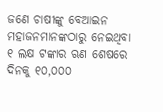ଜଣେ ଚାଷୀଙ୍କୁ ବେଆଇନ ମହାଜନମାନଙ୍କଠାରୁ ନେଇଥିବା ୧ ଲକ୍ଷ ଟଙ୍କାର ଋଣ ଶେଷରେ ଦିନକୁ ୧୦,୦୦୦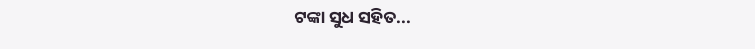ଟଙ୍କା ସୁଧ ସହିତ...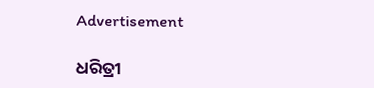Advertisement

ଧରିତ୍ରୀ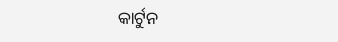କାର୍ଟୁନ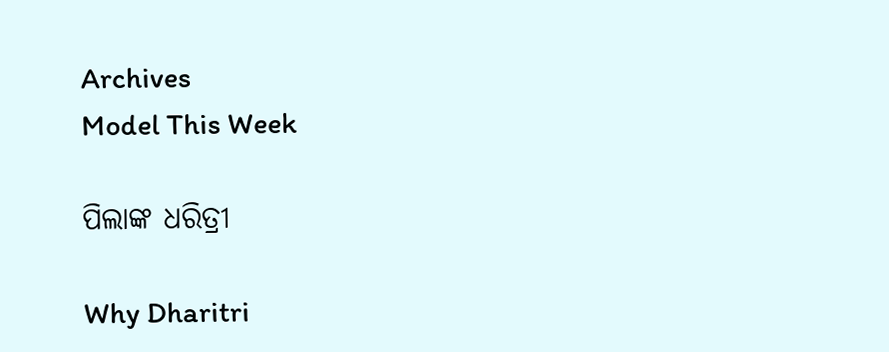Archives
Model This Week

ପିଲାଙ୍କ ଧରିତ୍ରୀ

Why Dharitri